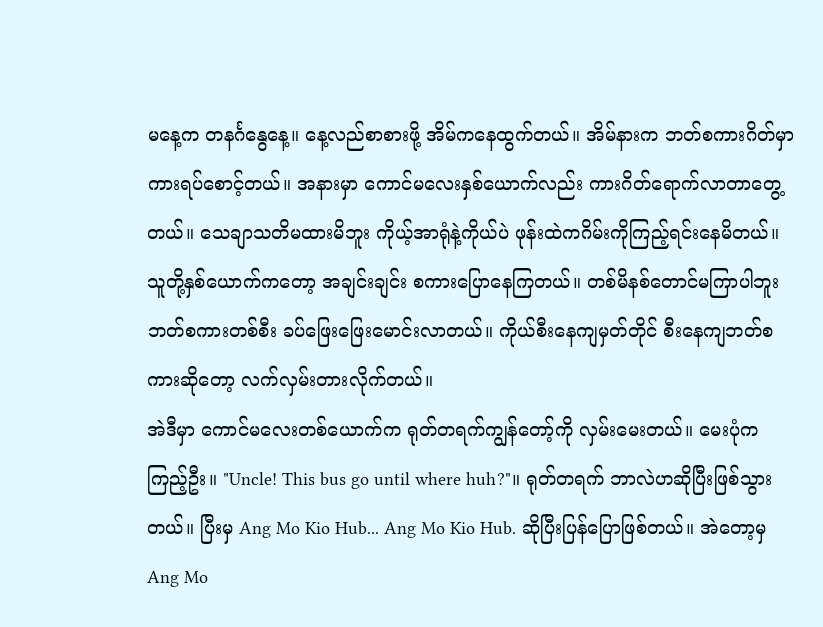မနေ့က တနင်္ဂနွေနေ့။ နေ့လည်စာစားဖို့ အိမ်ကနေထွက်တယ်။ အိမ်နားက ဘတ်စကားဂိတ်မှာ ကားရပ်စောင့်တယ်။ အနားမှာ ကောင်မလေးနှစ်ယောက်လည်း ကားဂိတ်ရောက်လာတာတွေ့တယ်။ သေချာသတိမထားမိဘူး ကိုယ့်အာရုံနဲ့ကိုယ်ပဲ ဖုန်းထဲကဂိမ်းကိုကြည့်ရင်းနေမိတယ်။ သူတို့နှစ်ယောက်ကတော့ အချင်းချင်း စကားပြောနေကြတယ်။ တစ်မိနစ်တောင်မကြာပါဘူး ဘတ်စကားတစ်စီး ခပ်ဖြေးဖြေးမောင်းလာတယ်။ ကိုယ်စီးနေကျမှတ်တိုင် စီးနေကျဘတ်စကားဆိုတော့ လက်လှမ်းတားလိုက်တယ်။
အဲဒီမှာ ကောင်မလေးတစ်ယောက်က ရုတ်တရက်ကျွန်တော့်ကို လှမ်းမေးတယ်။ မေးပုံက ကြည့်ဦး။ "Uncle! This bus go until where huh?"။ ရုတ်တရက် ဘာလဲဟဆိုပြီးဖြစ်သွားတယ်။ ပြီးမှ Ang Mo Kio Hub... Ang Mo Kio Hub. ဆိုပြီးပြန်ပြောဖြစ်တယ်။ အဲတော့မှ Ang Mo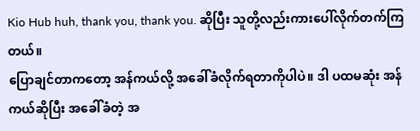Kio Hub huh, thank you, thank you. ဆိုပြီး သူတို့လည်းကားပေါ်လိုက်တက်ကြတယ်။
ပြောချင်တာကတော့ အန်ကယ်လို့ အခေါ်ခံလိုက်ရတာကိုပါပဲ။ ဒါ ပထမဆုံး အန်ကယ်ဆိုပြီး အခေါ်ခံတဲ့ အ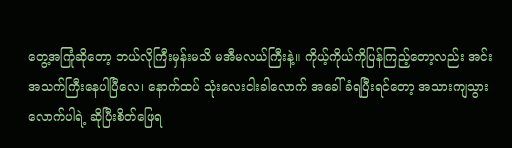တွေ့အကြုံဆိုတော့ ဘယ်လိုကြီးမှန်းမသိ မအီမလယ်ကြီးနဲ့။ ကိုယ့်ကိုယ်ကိုပြန်ကြည့်တော့လည်း အင်းအသက်ကြီးနေပါပြီလေ၊ နောက်ထပ် သုံးလေးငါးခါလောက် အခေါ်ခံရပြီးရင်တော့ အသားကျသွားလောက်ပါရဲ့ ဆိုပြီးစိတ်ဖြေရ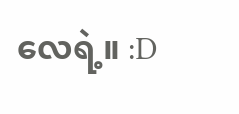လေရဲ့။ :D